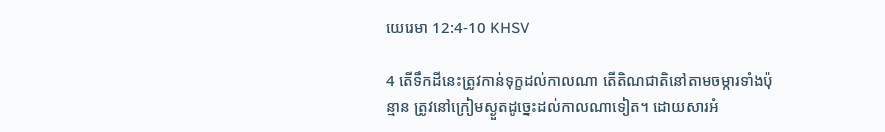យេរេមា 12:4-10 KHSV

4 តើទឹកដីនេះត្រូវកាន់ទុក្ខដល់កាលណា តើតិណ‌ជាតិនៅតាមចម្ការទាំងប៉ុន្មាន ត្រូវនៅក្រៀមស្ងួតដូច្នេះដល់កាលណាទៀត។ ដោយ‌សារអំ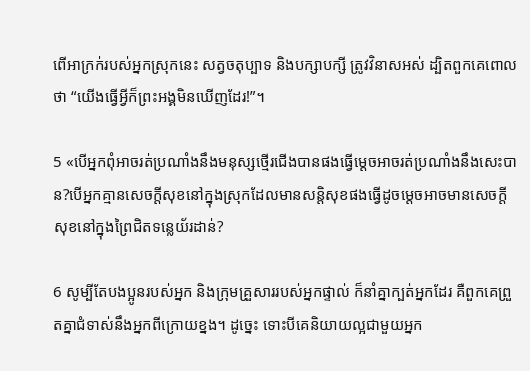ពើអាក្រក់របស់អ្នកស្រុកនេះ សត្វចតុប្បាទ និងបក្សា‌បក្សី ត្រូវវិនាសអស់ ដ្បិតពួកគេពោលថា “យើងធ្វើអ្វីក៏ព្រះ‌អង្គមិនឃើញដែរ!”។

5 «បើអ្នកពុំអាចរត់ប្រណាំងនឹងមនុស្សថ្មើរជើងបានផងធ្វើម្ដេចអាចរត់ប្រណាំងនឹងសេះបាន?បើអ្នកគ្មានសេចក្ដីសុខនៅក្នុងស្រុកដែលមានសន្តិ‌សុខផងធ្វើដូចម្ដេចអាចមានសេចក្ដីសុខនៅក្នុងព្រៃជិតទន្លេយ័រដាន់?

6 សូម្បីតែបង‌ប្អូនរបស់អ្នក និងក្រុមគ្រួសាររបស់អ្នកផ្ទាល់ ក៏នាំគ្នាក្បត់អ្នកដែរ គឺពួកគេព្រួតគ្នាជំទាស់នឹងអ្នកពីក្រោយខ្នង។ ដូច្នេះ ទោះបីគេនិយាយល្អជាមួយអ្នក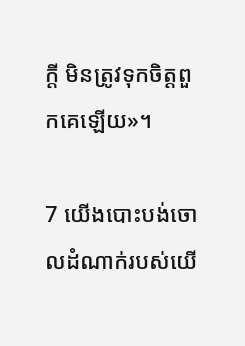ក្ដី មិនត្រូវទុកចិត្តពួកគេឡើយ»។

7 យើងបោះបង់ចោលដំណាក់របស់យើ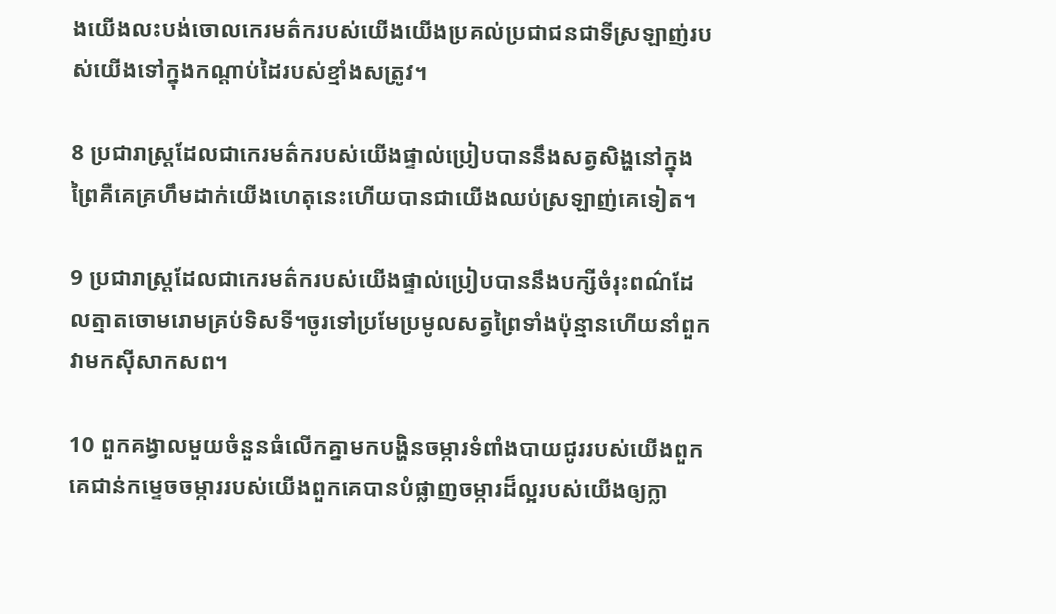ងយើងលះ‌បង់ចោលកេរ‌មត៌ករបស់យើងយើងប្រគល់ប្រជា‌ជនជាទីស្រឡាញ់របស់យើងទៅក្នុងកណ្ដាប់ដៃរបស់ខ្មាំងសត្រូវ។

8 ប្រជា‌រាស្ត្រដែលជាកេរ‌មត៌ករបស់យើងផ្ទាល់ប្រៀបបាននឹងសត្វសិង្ហនៅក្នុងព្រៃគឺគេគ្រហឹមដាក់យើងហេតុនេះហើយបានជាយើងឈប់ស្រឡាញ់គេទៀត។

9 ប្រជា‌រាស្ត្រដែលជាកេរ‌មត៌ករបស់យើងផ្ទាល់ប្រៀបបាននឹងបក្សីចំរុះពណ៌ដែលត្មាតចោម‌រោមគ្រប់ទិស‌ទី។ចូរទៅប្រមែ‌ប្រមូលសត្វព្រៃទាំងប៉ុន្មានហើយនាំពួកវាមកស៊ីសាក‌សព។

10 ពួកគង្វាលមួយចំនួនធំលើកគ្នាមកបង្ហិនចម្ការទំពាំង‌បាយជូររបស់យើងពួកគេជាន់កម្ទេចចម្ការរបស់យើងពួកគេបានបំផ្លាញចម្ការដ៏ល្អរបស់យើងឲ្យក្លា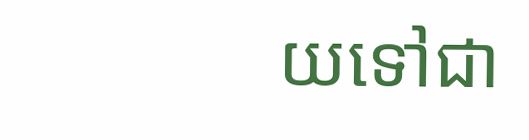យទៅជា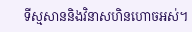ទីស្មសាននិងវិនាសហិន‌ហោចអស់។